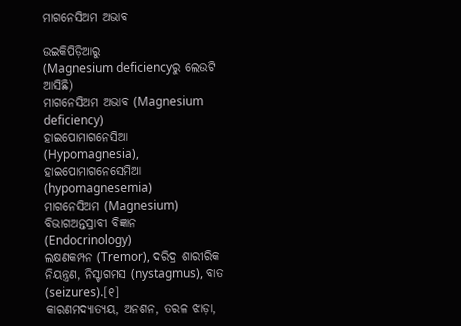ମାଗନେସିଅମ ଅଭାବ

ଉଇକିପିଡ଼ିଆ‌ରୁ
(Magnesium deficiencyରୁ ଲେଉଟି ଆସିଛି)
ମାଗନେସିଅମ ଅଭାବ (Magnesium deficiency)
ହାଇପୋମାଗନେସିଆ (Hypomagnesia), ହାଇପୋମାଗନେସେମିଆ (hypomagnesemia)
ମାଗନେସିଅମ (Magnesium)
ବିଭାଗଅନ୍ତସ୍ରାବୀ ବିଜ୍ଞାନ (Endocrinology)
ଲକ୍ଷଣକମ୍ପନ (Tremor), ଦରିଦ୍ର ଶାରୀରିକ ନିୟନ୍ତ୍ରଣ, ନିସ୍ଟାଗମସ (nystagmus), ବାତ (seizures).[୧]
କାରଣମଦ୍ୟାତ୍ୟୟ, ଅନଶନ, ତରଳ ଝାଡ଼ା,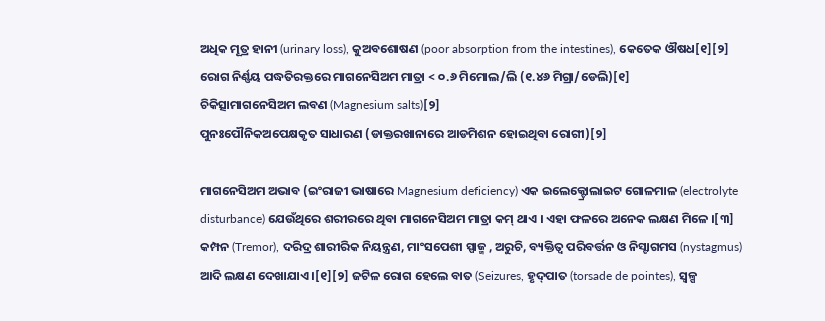ଅଧିକ ମୂତ୍ର ହାନୀ (urinary loss), କୁଅବଶୋଷଣ (poor absorption from the intestines), କେତେକ ଔଷଧ[୧][୨]
ରୋଗ ନିର୍ଣ୍ଣୟ ପଦ୍ଧତିରକ୍ତରେ ମାଗନେସିଅମ ମାତ୍ରା < ୦.୬ ମିମୋଲ/ଲି (୧.୪୬ ମିଗ୍ରା/ଡେଲି)[୧]
ଚିକିତ୍ସାମାଗନେସିଅମ ଲବଣ (Magnesium salts)[୨]
ପୁନଃପୌନିକଅପେକ୍ଷକୃତ ସାଧାରଣ (ଡାକ୍ତରଖାନାରେ ଆଡମିଶନ ହୋଇଥିବା ରୋଗୀ)[୨]

ମାଗନେସିଅମ ଅଭାବ (ଇଂରାଜୀ ଭାଷାରେ Magnesium deficiency) ଏକ ଇଲେକ୍ଟ୍ରୋଲାଇଟ ଗୋଳମାଳ (electrolyte disturbance) ଯେଉଁଥିରେ ଶରୀରରେ ଥିବା ମାଗନେସିଅମ ମାତ୍ରା କମ୍ ଥାଏ । ଏହା ଫଳରେ ଅନେକ ଲକ୍ଷଣ ମିଳେ ।[୩] କମ୍ପନ (Tremor), ଦରିଦ୍ର ଶାରୀରିକ ନିୟନ୍ତ୍ରଣ, ମାଂସପେଶୀ ସ୍ପାଜ୍ମ , ଅରୁଚି, ବ୍ୟକ୍ତିତ୍ୱ ପରିବର୍ତ୍ତନ ଓ ନିସ୍ଟାଗମସ (nystagmus) ଆଦି ଲକ୍ଷଣ ଦେଖାଯାଏ ।[୧][୨] ଜଟିଳ ରୋଗ ହେଲେ ବାତ (Seizures, ହୃଦ୍‌ପାତ (torsade de pointes), ସ୍ୱଳ୍ପ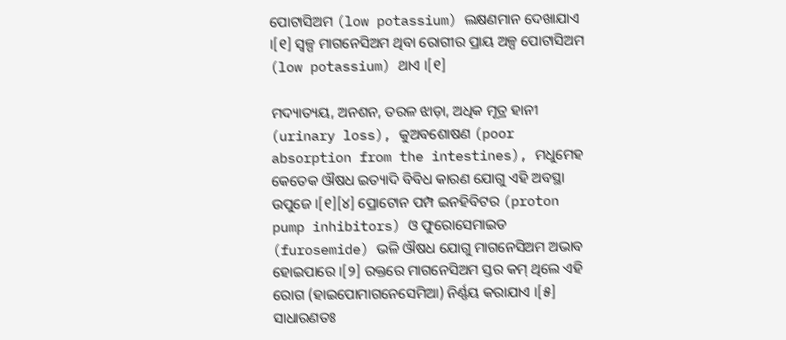ପୋଟାସିଅମ (low potassium) ଲକ୍ଷଣମାନ ଦେଖାଯାଏ ।[୧] ସ୍ୱଳ୍ପ ମାଗନେସିଅମ ଥିବା ରୋଗୀର ପ୍ରାୟ ଅଳ୍ପ ପୋଟାସିଅମ (low potassium) ଥାଏ ।[୧]

ମଦ୍ୟାତ୍ୟୟ, ଅନଶନ, ତରଳ ଝାଡ଼ା, ଅଧିକ ମୂତ୍ର ହାନୀ (urinary loss), କୁଅବଶୋଷଣ (poor absorption from the intestines), ମଧୁମେହ କେତେକ ଔଷଧ ଇତ୍ୟାଦି ବିବିଧ କାରଣ ଯୋଗୁ ଏହି ଅବସ୍ଥା ଉପୁଜେ ।[୧][୪] ପ୍ରୋଟୋନ ପମ୍ପ ଇନହିବିଟର (proton pump inhibitors) ଓ ଫୁରୋସେମାଇଡ (furosemide) ଭଳି ଔଷଧ ଯୋଗୁ ମାଗନେସିଅମ ଅଭାବ ହୋଇପାରେ ।[୨] ରକ୍ତରେ ମାଗନେସିଅମ ସ୍ତର କମ୍ ଥିଲେ ଏହି ରୋଗ (ହାଇପୋମାଗନେସେମିଆ) ନିର୍ଣ୍ଣୟ କରାଯାଏ ।[୫] ସାଧାରଣତଃ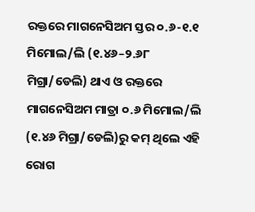ରକ୍ତରେ ମାଗନେସିଅମ ସ୍ତର ୦.୬-୧.୧ ମିମୋଲ/ଲି (୧.୪୬–୨.୬୮ ମିଗ୍ରା/ଡେଲି) ଥାଏ ଓ ରକ୍ତରେ ମାଗନେସିଅମ ମାତ୍ରା ୦.୬ ମିମୋଲ/ଲି (୧.୪୬ ମିଗ୍ରା/ଡେଲି)ରୁ କମ୍ ଥିଲେ ଏହି ରୋଗ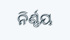ନିର୍ଣ୍ଣୟ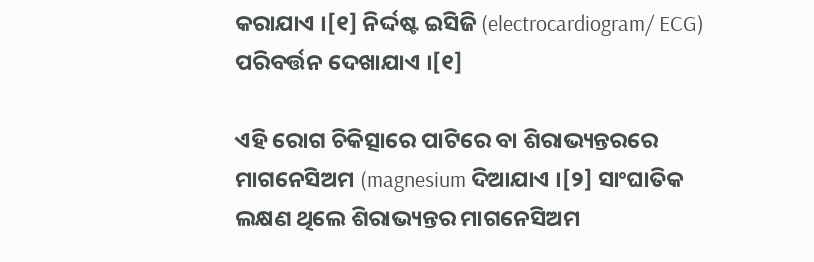କରାଯାଏ ।[୧] ନିର୍ଦ୍ଦଷ୍ଟ ଇସିଜି (electrocardiogram/ ECG) ପରିବର୍ତ୍ତନ ଦେଖାଯାଏ ।[୧]

ଏହି ରୋଗ ଚିକିତ୍ସାରେ ପାଟିରେ ବା ଶିରାଭ୍ୟନ୍ତରରେ ମାଗନେସିଅମ (magnesium ଦିଆଯାଏ ।[୨] ସାଂଘାତିକ ଲକ୍ଷଣ ଥିଲେ ଶିରାଭ୍ୟନ୍ତର ମାଗନେସିଅମ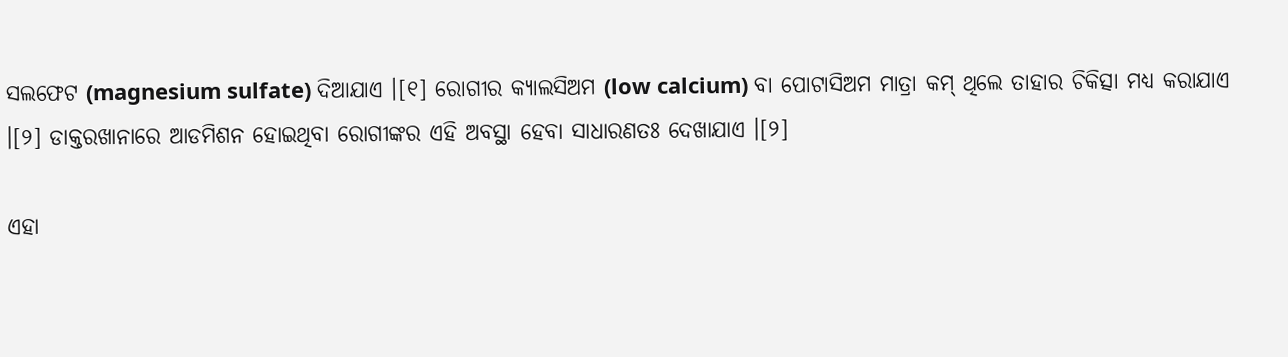ସଲଫେଟ (magnesium sulfate) ଦିଆଯାଏ ।[୧] ରୋଗୀର କ୍ୟାଲସିଅମ (low calcium) ବା ପୋଟାସିଅମ ମାତ୍ରା କମ୍ ଥିଲେ ତାହାର ଚିକିତ୍ସା ମଧ୍ୟ କରାଯାଏ ।[୨] ଡାକ୍ତରଖାନାରେ ଆଡମିଶନ ହୋଇଥିବା ରୋଗୀଙ୍କର ଏହି ଅବସ୍ଥା ହେବା ସାଧାରଣତଃ ଦେଖାଯାଏ ।[୨]

ଏହା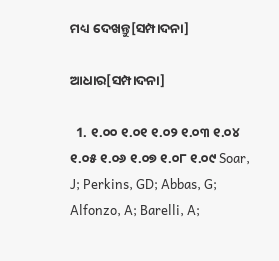ମଧ୍ୟ ଦେଖନ୍ତୁ[ସମ୍ପାଦନା]

ଆଧାର[ସମ୍ପାଦନା]

  1. ୧.୦୦ ୧.୦୧ ୧.୦୨ ୧.୦୩ ୧.୦୪ ୧.୦୫ ୧.୦୬ ୧.୦୭ ୧.୦୮ ୧.୦୯ Soar, J; Perkins, GD; Abbas, G; Alfonzo, A; Barelli, A;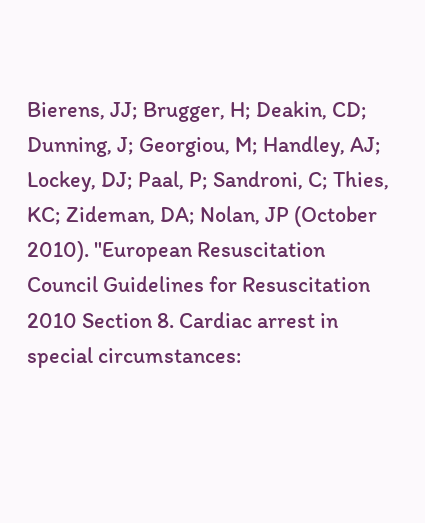Bierens, JJ; Brugger, H; Deakin, CD; Dunning, J; Georgiou, M; Handley, AJ; Lockey, DJ; Paal, P; Sandroni, C; Thies, KC; Zideman, DA; Nolan, JP (October 2010). "European Resuscitation Council Guidelines for Resuscitation 2010 Section 8. Cardiac arrest in special circumstances: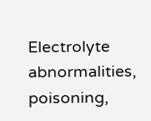Electrolyte abnormalities, poisoning,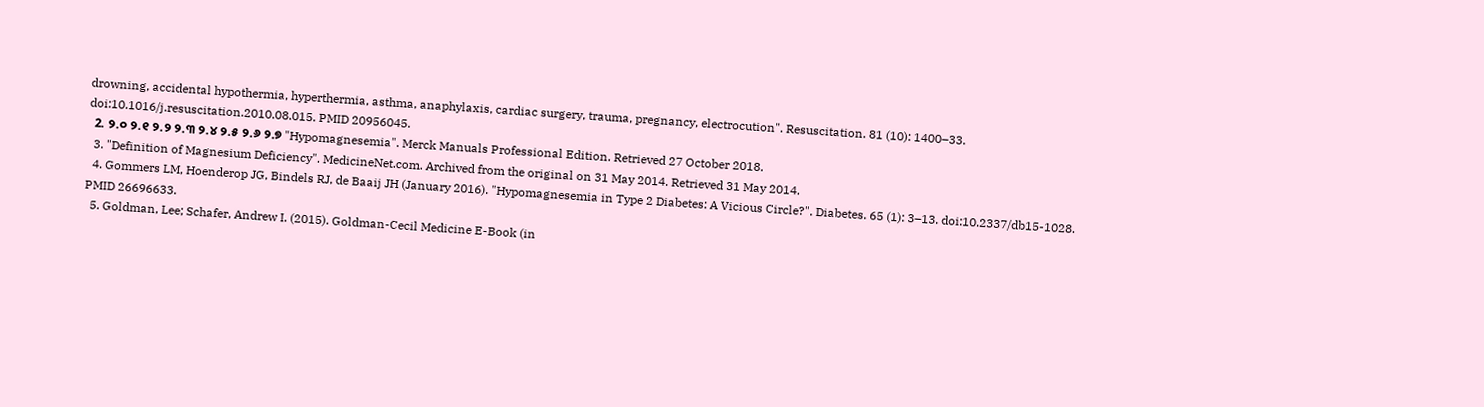drowning, accidental hypothermia, hyperthermia, asthma, anaphylaxis, cardiac surgery, trauma, pregnancy, electrocution". Resuscitation. 81 (10): 1400–33. doi:10.1016/j.resuscitation.2010.08.015. PMID 20956045.
  2. ୨.୦ ୨.୧ ୨.୨ ୨.୩ ୨.୪ ୨.୫ ୨.୬ ୨.୭ "Hypomagnesemia". Merck Manuals Professional Edition. Retrieved 27 October 2018.
  3. "Definition of Magnesium Deficiency". MedicineNet.com. Archived from the original on 31 May 2014. Retrieved 31 May 2014.
  4. Gommers LM, Hoenderop JG, Bindels RJ, de Baaij JH (January 2016). "Hypomagnesemia in Type 2 Diabetes: A Vicious Circle?". Diabetes. 65 (1): 3–13. doi:10.2337/db15-1028. PMID 26696633.
  5. Goldman, Lee; Schafer, Andrew I. (2015). Goldman-Cecil Medicine E-Book (in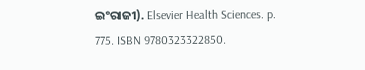ଇଂରାଜୀ). Elsevier Health Sciences. p. 775. ISBN 9780323322850.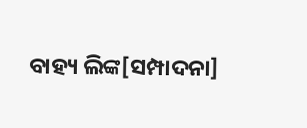ବାହ୍ୟ ଲିଙ୍କ[ସମ୍ପାଦନା]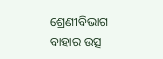ଶ୍ରେଣୀବିଭାଗ
ବାହାର ଉତ୍ସ